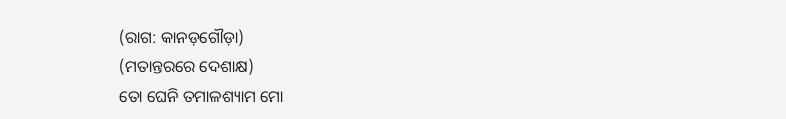(ରାଗ: କାନଡ଼ଗୌଡ଼ା)
(ମତାନ୍ତରରେ ଦେଶାକ୍ଷ)
ତୋ ଘେନି ତମାଳଶ୍ୟାମ ମୋ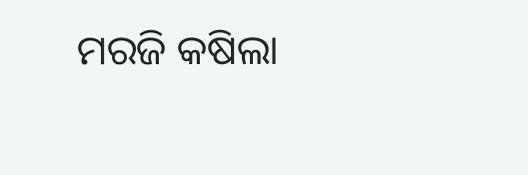ମରଜି କଷିଲା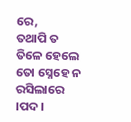ରେ,
ତଥାପି ତ ତିଳେ ହେଲେ ତୋ ସ୍ନେହେ ନ ରସିଲାରେ ।ପଦ।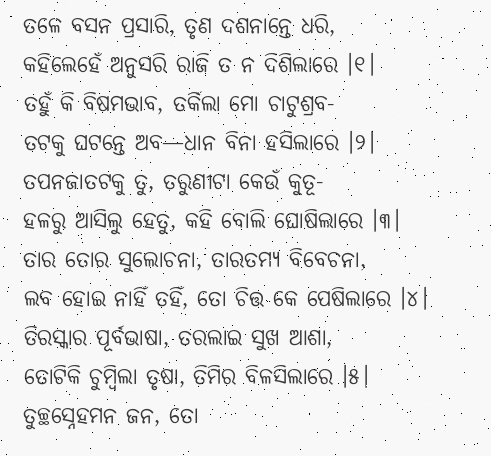ତଳେ ବସନ ପ୍ରସାରି, ତୃଣ ଦଶନାନ୍ତେ ଧରି,
କହିଲେହେଁ ଅନୁସରି ରାଜି ତ ନ ଦିଶିଲାରେ ।୧।
ତହୁଁ କି ବିଷମଭାବ, ତର୍କିଲା ମୋ ଚାଟୁଶ୍ରବ-
ତଟକୁ ଘଟନ୍ତେ ଅବ—ଧାନ ବିନା ହସିଲାରେ ।୨।
ତପନଜାତଟକୁ ତୁ, ତରୁଣୀଟା କେଉଁ କୁତୂ-
ହଳରୁ ଆସିଲୁ ହେତୁ, କହି ବୋଲି ଘୋଷିଲାରେ ।୩।
ତାର ତୋର ସୁଲୋଚନା, ତାରତମ୍ୟ ବିବେଚନା,
ଲବ ହୋଇ ନାହିଁ ତହିଁ, ତୋ ଚିତ୍ତ କେ ପେଷିଲାରେ ।୪।
ତିରସ୍କାର ପୂର୍ବଭାଷା, ତରଲାଇ ସୁଖ ଆଶା,
ତୋଟିକି ଚୁମ୍ବିଲା ତୃଷା, ତିମିର ବିଳସିଲାରେ ।୫।
ତୁଚ୍ଛସ୍ନେହମନ ଜନ, ତୋ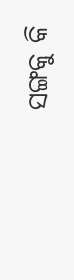ସଙ୍ଗକୁ କି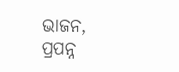ଭାଜନ,
ପ୍ରପନ୍ନ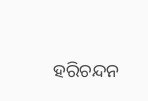ହରିଚନ୍ଦନ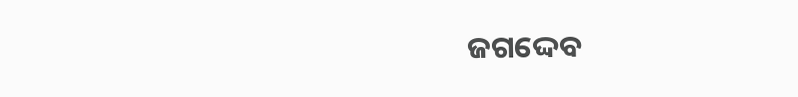ଜଗଦ୍ଦେବ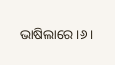ଭାଷିଲାରେ ।୬।